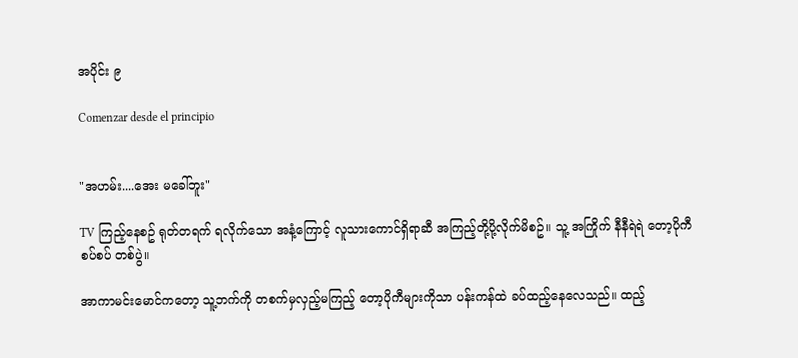အပိုင်း ၉

Comenzar desde el principio


"အဟမ်း....အေး မခေါ်ဘူး"

TV ကြည့်နေစဥ် ရုတ်တရက် ရလိုက်သော အနံ့ကြောင့် လူသားကောင်ရှိရာဆီ အကြည့်တို့ပို့လိုက်မိစဥ်။ သူ့ အကြိုက် နီနီရဲရဲ တော့ပိုကီစပ်စပ် တစ်ပွဲ။

အာကာမင်းမောင်ကတော့ သူ့ဘက်ကို တစက်မှလှည့်မကြည့် တော့ပိုကီများကိုသာ ပန်းကန်ထဲ ခပ်ထည့်နေလေသည်။ ထည့်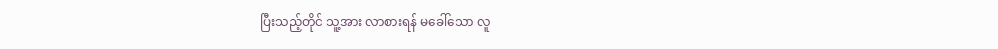ပြီးသည့်တိုင် သူ့အား လာစားရန် မခေါ်သော လူ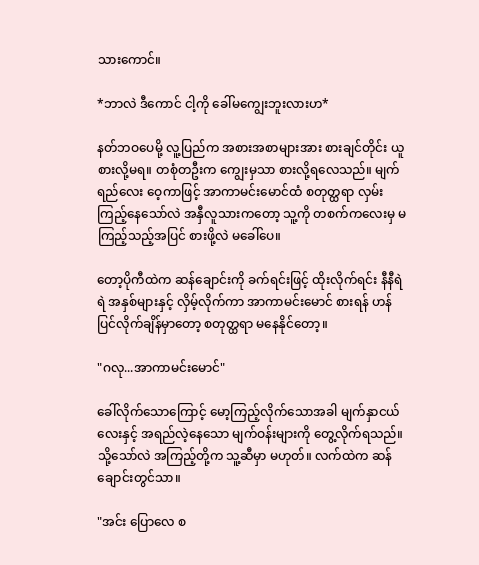သားကောင်။

*ဘာလဲ ဒီကောင် ငါ့ကို ခေါ်မကျွေးဘူးလားဟ*

နတ်ဘဝပေမို့ လူ့ပြည်က အစားအစာများအား စားချင်တိုင်း ယူစားလို့မရ။ တစုံတဦးက ကျွေးမှသာ စားလို့ရလေသည်။ မျက်ရည်လေး ဝေ့ကာဖြင့် အာကာမင်းမောင်ထံ စတုတ္ထရာ လှမ်းကြည့်နေသော်လဲ အနှီလူသားကတော့ သူ့ကို တစက်ကလေးမှ မကြည့်သည့်အပြင် စားဖို့လဲ မခေါ်ပေ။

တော့ပိုကီထဲက ဆန်ချောင်းကို ခက်ရင်းဖြင့် ထိုးလိုက်ရင်း နီနီရဲရဲ အနှစ်များနှင့် လှိမ့်လိုက်ကာ အာကာမင်းမောင် စားရန် ဟန်ပြင်လိုက်ချိန်မှာတော့ စတုတ္ထရာ မနေနိုင်တော့။

"ဂလု...အာကာမင်းမောင်"

ခေါ်လိုက်သောကြောင့် မော့ကြည့်လိုက်သောအခါ မျက်နှာငယ်လေးနှင့် အရည်လဲ့နေသော မျက်ဝန်းများကို တွေ့လိုက်ရသည်။ သို့သော်လဲ အကြည့်တို့က သူ့ဆီမှာ မဟုတ်။ လက်ထဲက ဆန်ချောင်းတွင်သာ။

"အင်း ပြောလေ စ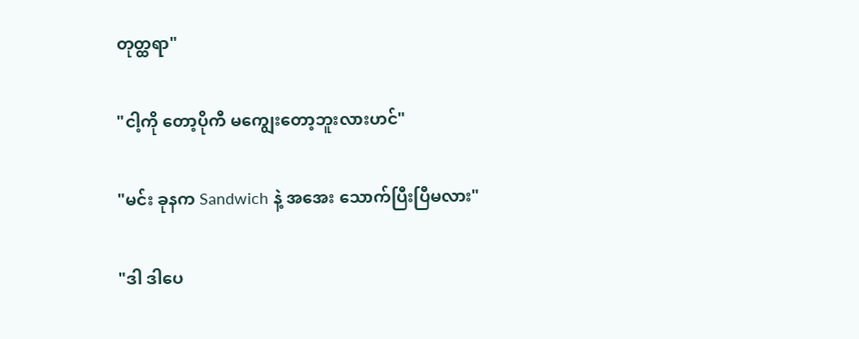တုတ္ထရာ"

"ငါ့ကို တော့ပိုကီ မကျွေးတော့ဘူးလားဟင်"

"မင်း ခုနက Sandwich နဲ့ အအေး သောက်ပြီးပြီမလား"

"ဒါ ဒါပေ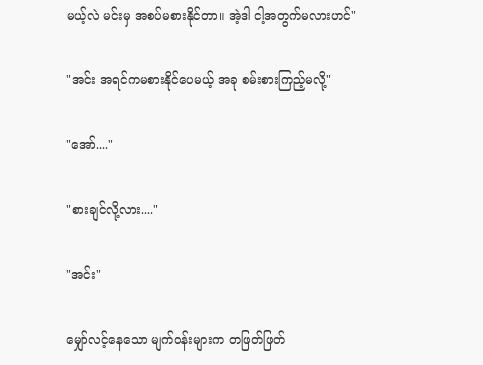မယ့်လဲ မင်းမှ အစပ်မစားနိုင်တာ။ အဲ့ဒါ ငါ့အတွက်မလားဟင်"

"အင်း အရင်ကမစားနိုင်ပေမယ့် အခု စမ်းစားကြည့်မလို့"

"အော်...."

"စားချင်လို့လား...."

"အင်း"

မျှော်လင့်နေသော မျက်ဝန်းများက တဖြတ်ဖြတ်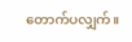တောက်ပလျှက်။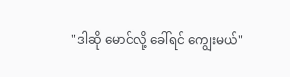"ဒါဆို မောင်လို့ ခေါ်ရင် ကျွေးမယ်"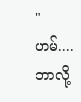"ဟမ်....ဘာလို့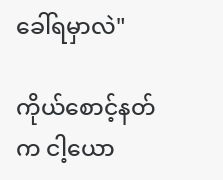ခေါ်ရမှာလဲ"

ကိုယ်စောင့်နတ်က ငါ့ယော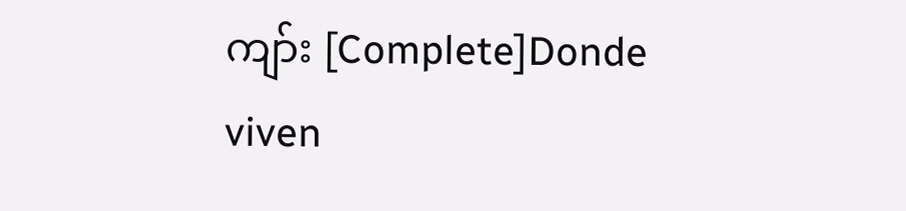ကျာ်း [Complete]Donde viven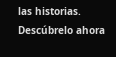las historias. Descúbrelo ahora